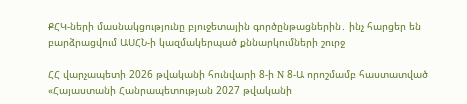ՔՀԿ-ների մասնակցությունը բյուջետային գործընթացներին․ ինչ հարցեր են բարձրացվում ԱՍՀՆ-ի կազմակերպած քննարկումների շուրջ

ՀՀ վարչապետի 2026 թվականի հունվարի 8-ի N 8-Ա որոշմամբ հաստատված «Հայաստանի Հանրապետության 2027 թվականի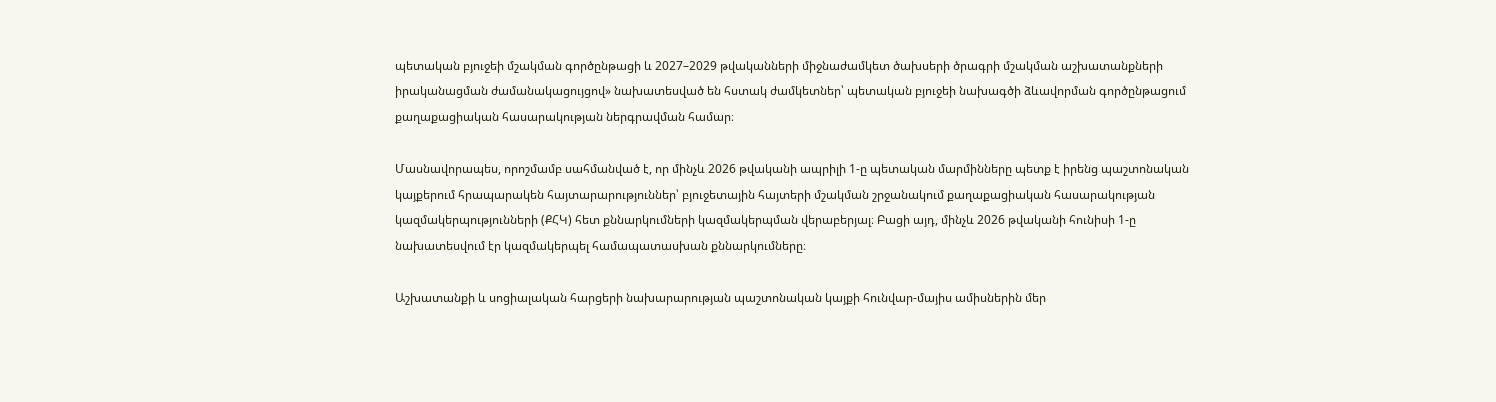պետական բյուջեի մշակման գործընթացի և 2027–2029 թվականների միջնաժամկետ ծախսերի ծրագրի մշակման աշխատանքների իրականացման ժամանակացույցով» նախատեսված են հստակ ժամկետներ՝ պետական բյուջեի նախագծի ձևավորման գործընթացում քաղաքացիական հասարակության ներգրավման համար։

Մասնավորապես, որոշմամբ սահմանված է, որ մինչև 2026 թվականի ապրիլի 1-ը պետական մարմինները պետք է իրենց պաշտոնական կայքերում հրապարակեն հայտարարություններ՝ բյուջետային հայտերի մշակման շրջանակում քաղաքացիական հասարակության կազմակերպությունների (ՔՀԿ) հետ քննարկումների կազմակերպման վերաբերյալ։ Բացի այդ, մինչև 2026 թվականի հունիսի 1-ը նախատեսվում էր կազմակերպել համապատասխան քննարկումները։

Աշխատանքի և սոցիալական հարցերի նախարարության պաշտոնական կայքի հունվար-մայիս ամիսներին մեր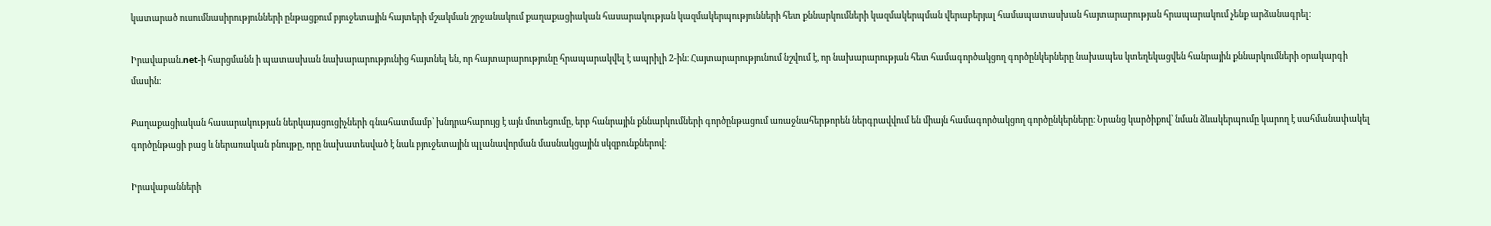կատարած ուսումնասիրությունների ընթացքում բյուջետային հայտերի մշակման շրջանակում քաղաքացիական հասարակության կազմակերպությունների հետ քննարկումների կազմակերպման վերաբերյալ համապատասխան հայտարարության հրապարակում չենք արձանագրել։

Իրավաբան.net-ի հարցմանն ի պատասխան նախարարությունից հայտնել են, որ հայտարարությունը հրապարակվել է ապրիլի 2-ին։ Հայտարարությունում նշվում է, որ նախարարության հետ համագործակցող գործընկերները նախապես կտեղեկացվեն հանրային քննարկումների օրակարգի մասին։

Քաղաքացիական հասարակության ներկայացուցիչների գնահատմամբ՝ խնդրահարույց է այն մոտեցումը, երբ հանրային քննարկումների գործընթացում առաջնահերթորեն ներգրավվում են միայն համագործակցող գործընկերները։ Նրանց կարծիքով՝ նման ձևակերպումը կարող է սահմանափակել գործընթացի բաց և ներառական բնույթը, որը նախատեսված է նաև բյուջետային պլանավորման մասնակցային սկզբունքներով։

Իրավաբանների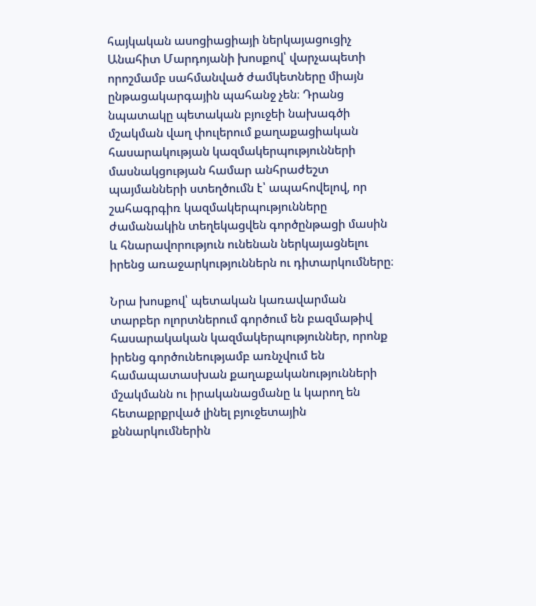հայկական ասոցիացիայի ներկայացուցիչ Անահիտ Մարդոյանի խոսքով՝ վարչապետի որոշմամբ սահմանված ժամկետները միայն ընթացակարգային պահանջ չեն։ Դրանց նպատակը պետական բյուջեի նախագծի մշակման վաղ փուլերում քաղաքացիական հասարակության կազմակերպությունների մասնակցության համար անհրաժեշտ պայմանների ստեղծումն է՝ ապահովելով, որ շահագրգիռ կազմակերպությունները ժամանակին տեղեկացվեն գործընթացի մասին և հնարավորություն ունենան ներկայացնելու իրենց առաջարկություններն ու դիտարկումները։

Նրա խոսքով՝ պետական կառավարման տարբեր ոլորտներում գործում են բազմաթիվ հասարակական կազմակերպություններ, որոնք իրենց գործունեությամբ առնչվում են համապատասխան քաղաքականությունների մշակմանն ու իրականացմանը և կարող են հետաքրքրված լինել բյուջետային քննարկումներին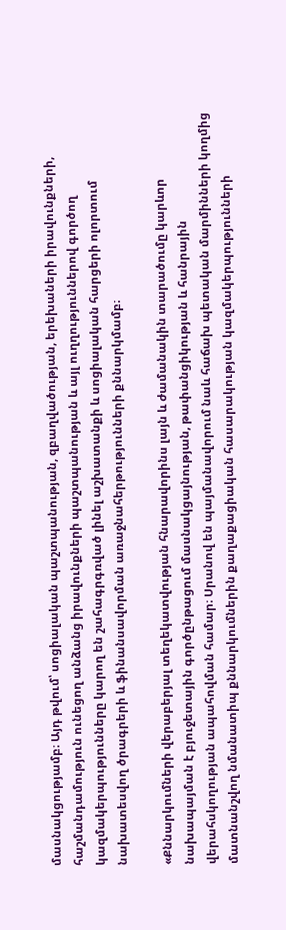մասնակցությամբ։ Այդ թվում՝ սոցիալական պաշտպանության, զբաղվածության, երեխաների իրավունքների, հաշմանդամություն ունեցող անձանց իրավունքների պաշտպանության և այլ ուղղություններով գործող կազմակերպությունները կարող են շահագրգռված լինել աշխատանքի և սոցիալական հարցերի ոլորտում նախատեսվող ծրագրերի և ֆինանսավորման առաջնահերթությունների քննարկմամբ։

«Քննարկումների վերաբերյալ տեղեկատվության հնարավորինս լայն և ժամանակին տարածումը կարևոր նախապայման է բյուջետային գործընթացում մասնակցայնության, թափանցիկության և հանրային վերահսկողության ապահովման համար։ Սրանով են պայմանավորում նաև հաճախ պետական մարմինների կողմից մատնանշվող նմանատիպ քննարկումներին քաղաքացիական հասարակության կազմակերպությունների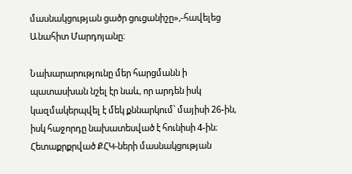մասնակցության ցածր ցուցանիշը»,-հավելեց Անահիտ Մարդոյանը։

Նախարարությունը մեր հարցմանն ի պատասխան նշել էր նաև, որ արդեն իսկ կազմակերպվել է մեկ քննարկում՝ մայիսի 26-ին, իսկ հաջորդը նախատեսված է հունիսի 4-ին։ Հետաքրքրված ՔՀԿ-ների մասնակցության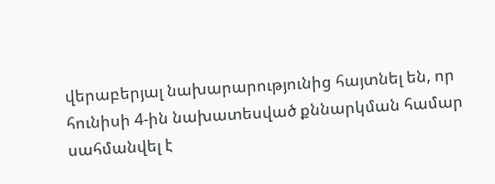վերաբերյալ նախարարությունից հայտնել են, որ հունիսի 4-ին նախատեսված քննարկման համար սահմանվել է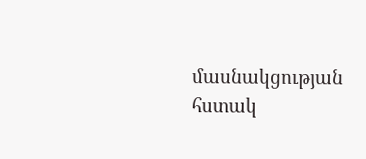մասնակցության հստակ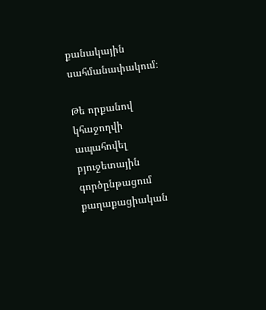քանակային սահմանափակում։

Թե որքանով կհաջողվի ապահովել բյուջետային գործընթացում քաղաքացիական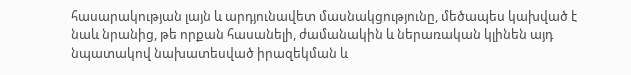հասարակության լայն և արդյունավետ մասնակցությունը, մեծապես կախված է նաև նրանից, թե որքան հասանելի, ժամանակին և ներառական կլինեն այդ նպատակով նախատեսված իրազեկման և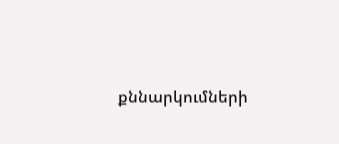քննարկումների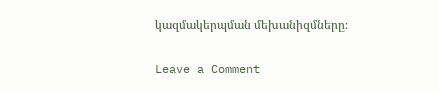կազմակերպման մեխանիզմները։

Leave a Comment